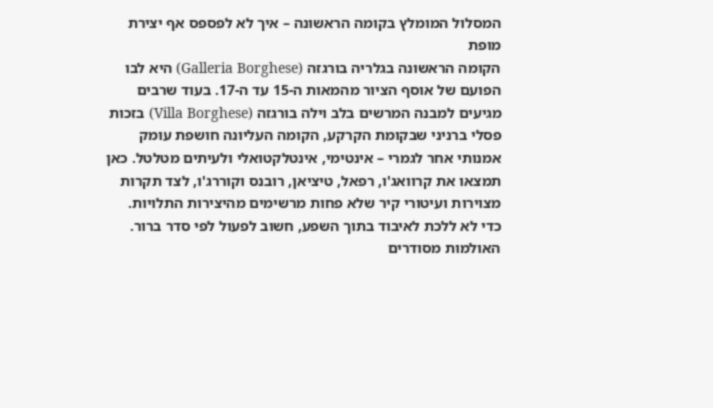המסלול המומלץ בקומה הראשונה – איך לא לפספס אף יצירת מופת
הקומה הראשונה בגלריה בורגזה (Galleria Borghese) היא לבו הפועם של אוסף הציור מהמאות ה-15 עד ה-17. בעוד שרבים מגיעים למבנה המרשים בלב וילה בורגזה (Villa Borghese) בזכות פסלי ברניני שבקומת הקרקע, הקומה העליונה חושפת עומק אמנותי אחר לגמרי – אינטימי, אינטלקטואלי ולעיתים מטלטל. כאן תמצאו את קרוואג'ו, רפאל, טיציאן, רובנס וקוררג'ו, לצד תקרות מצוירות ועיטורי קיר שלא פחות מרשימים מהיצירות התלויות.
כדי לא ללכת לאיבוד בתוך השפע, חשוב לפעול לפי סדר ברור. האולמות מסודרים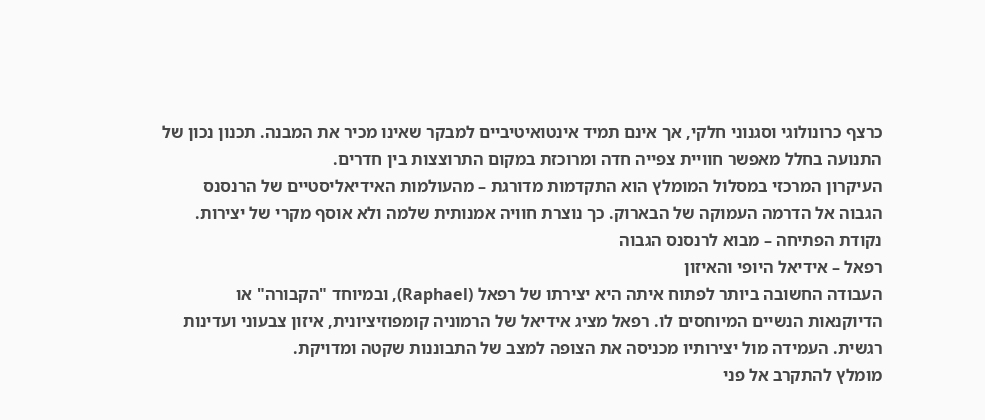כרצף כרונולוגי וסגנוני חלקי, אך אינם תמיד אינטואיטיביים למבקר שאינו מכיר את המבנה. תכנון נכון של התנועה בחלל מאפשר חוויית צפייה חדה ומרוכזת במקום התרוצצות בין חדרים.
העיקרון המרכזי במסלול המומלץ הוא התקדמות מדורגת – מהעולמות האידיאליסטיים של הרנסנס הגבוה אל הדרמה העמוקה של הבארוק. כך נוצרת חוויה אמנותית שלמה ולא אוסף מקרי של יצירות.
נקודת הפתיחה – מבוא לרנסנס הגבוה
רפאל – אידיאל היופי והאיזון
העבודה החשובה ביותר לפתוח איתה היא יצירתו של רפאל (Raphael), ובמיוחד "הקבורה" או הדיוקנאות הנשיים המיוחסים לו. רפאל מציג אידיאל של הרמוניה קומפוזיציונית, איזון צבעוני ועדינות רגשית. העמידה מול יצירותיו מכניסה את הצופה למצב של התבוננות שקטה ומדויקת.
מומלץ להתקרב אל פני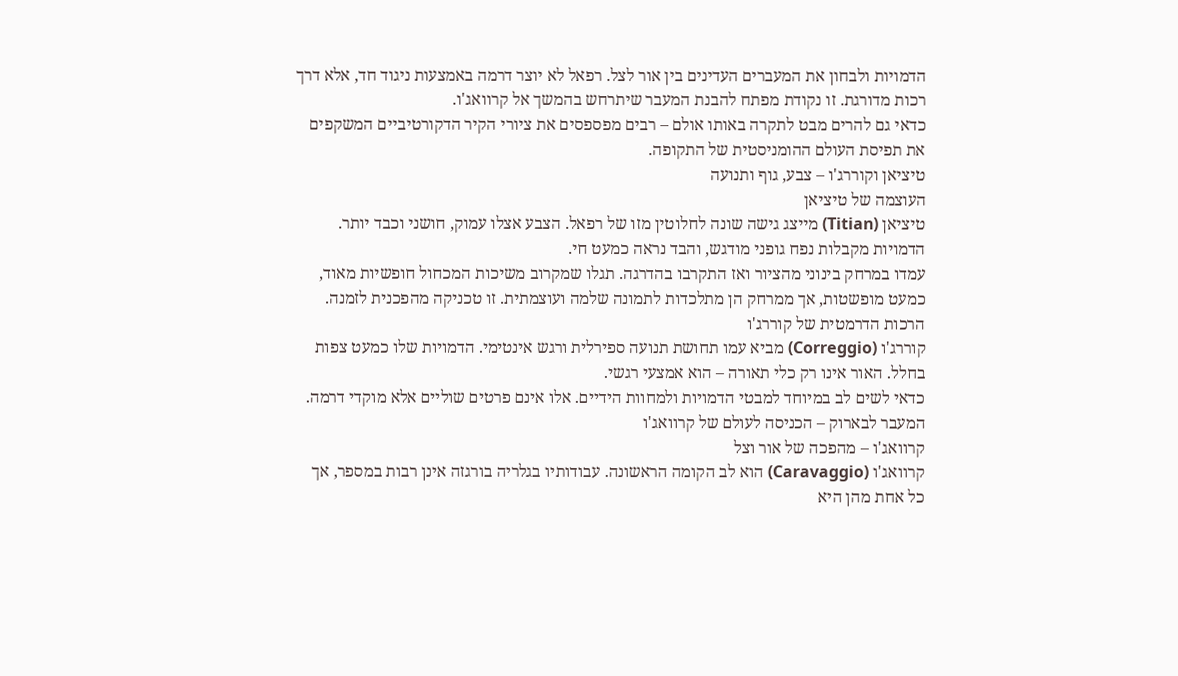הדמויות ולבחון את המעברים העדינים בין אור לצל. רפאל לא יוצר דרמה באמצעות ניגוד חד, אלא דרך רכות מדורגת. זו נקודת מפתח להבנת המעבר שיתרחש בהמשך אל קרוואג'ו.
כדאי גם להרים מבט לתקרה באותו אולם – רבים מפספסים את ציורי הקיר הדקורטיביים המשקפים את תפיסת העולם ההומניסטית של התקופה.
טיציאן וקוררג'ו – צבע, גוף ותנועה
העוצמה של טיציאן
טיציאן (Titian) מייצג גישה שונה לחלוטין מזו של רפאל. הצבע אצלו עמוק, חושני וכבד יותר. הדמויות מקבלות נפח גופני מודגש, והבד נראה כמעט חי.
עמדו במרחק בינוני מהציור ואז התקרבו בהדרגה. תגלו שמקרוב משיכות המכחול חופשיות מאוד, כמעט מופשטות, אך ממרחק הן מתלכדות לתמונה שלמה ועוצמתית. זו טכניקה מהפכנית לזמנה.
הרכות הדרמטית של קוררג'ו
קוררג'ו (Correggio) מביא עמו תחושת תנועה ספירלית ורגש אינטימי. הדמויות שלו כמעט צפות בחלל. האור אינו רק כלי תאורה – הוא אמצעי רגשי.
כדאי לשים לב במיוחד למבטי הדמויות ולמחוות הידיים. אלו אינם פרטים שוליים אלא מוקדי דרמה.
המעבר לבארוק – הכניסה לעולם של קרוואג'ו
קרוואג'ו – מהפכה של אור וצל
קרוואג'ו (Caravaggio) הוא לב הקומה הראשונה. עבודותיו בגלריה בורגזה אינן רבות במספר, אך כל אחת מהן היא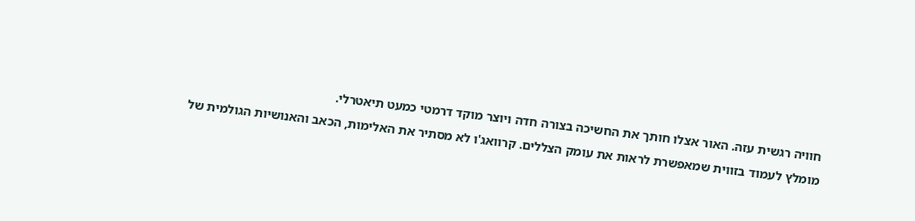חוויה רגשית עזה. האור אצלו חותך את החשיכה בצורה חדה ויוצר מוקד דרמטי כמעט תיאטרלי.
מומלץ לעמוד בזווית שמאפשרת לראות את עומק הצללים. קרוואג'ו לא מסתיר את האלימות, הכאב והאנושיות הגולמית של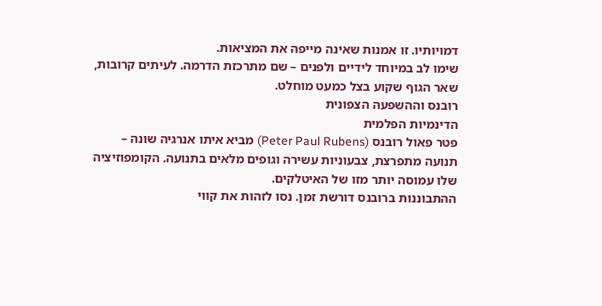דמויותיו. זו אמנות שאינה מייפה את המציאות.
שימו לב במיוחד לידיים ולפנים – שם מתרכזת הדרמה. לעיתים קרובות, שאר הגוף שקוע בצל כמעט מוחלט.
רובנס וההשפעה הצפונית
הדינמיות הפלמית
פטר פאול רובנס (Peter Paul Rubens) מביא איתו אנרגיה שונה – תנועה מתפרצת, צבעוניות עשירה וגופים מלאים בתנועה. הקומפוזיציה שלו עמוסה יותר מזו של האיטלקים.
ההתבוננות ברובנס דורשת זמן. נסו לזהות את קווי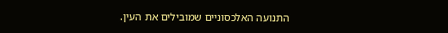התנועה האלכסוניים שמובילים את העין.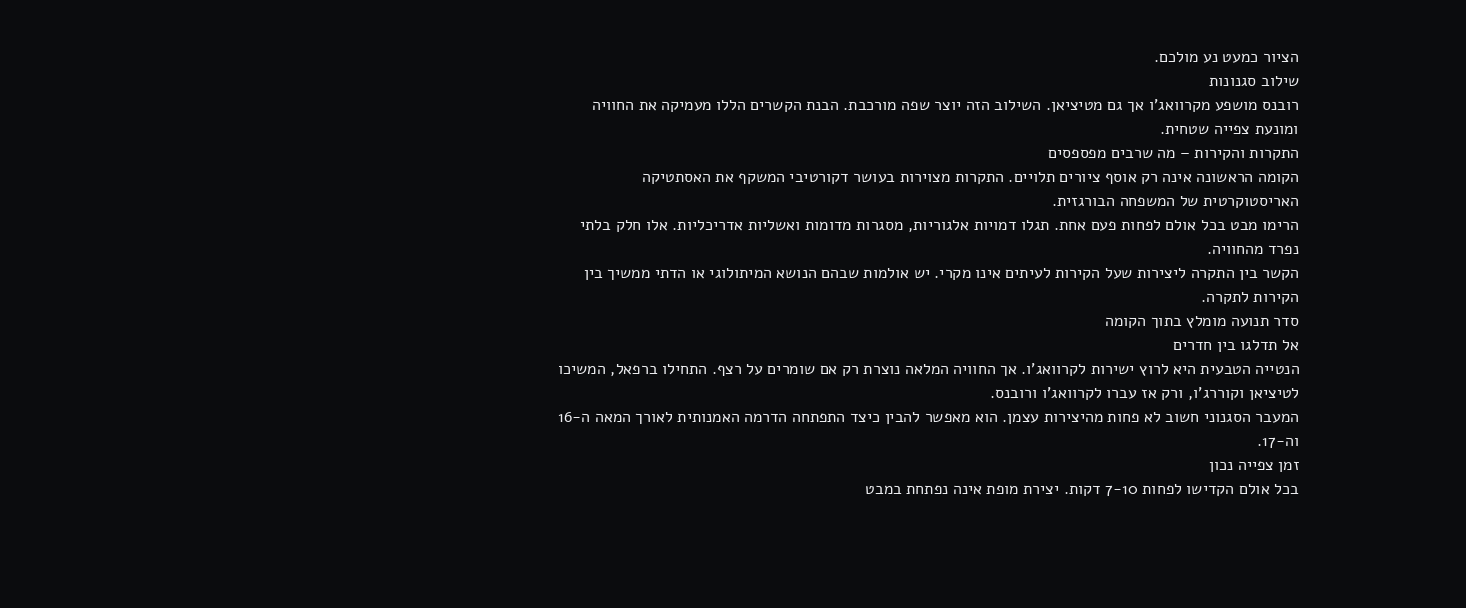הציור כמעט נע מולכם.
שילוב סגנונות
רובנס מושפע מקרוואג'ו אך גם מטיציאן. השילוב הזה יוצר שפה מורכבת. הבנת הקשרים הללו מעמיקה את החוויה ומונעת צפייה שטחית.
התקרות והקירות – מה שרבים מפספסים
הקומה הראשונה אינה רק אוסף ציורים תלויים. התקרות מצוירות בעושר דקורטיבי המשקף את האסתטיקה האריסטוקרטית של המשפחה הבורגזית.
הרימו מבט בכל אולם לפחות פעם אחת. תגלו דמויות אלגוריות, מסגרות מדומות ואשליות אדריכליות. אלו חלק בלתי נפרד מהחוויה.
הקשר בין התקרה ליצירות שעל הקירות לעיתים אינו מקרי. יש אולמות שבהם הנושא המיתולוגי או הדתי ממשיך בין הקירות לתקרה.
סדר תנועה מומלץ בתוך הקומה
אל תדלגו בין חדרים
הנטייה הטבעית היא לרוץ ישירות לקרוואג'ו. אך החוויה המלאה נוצרת רק אם שומרים על רצף. התחילו ברפאל, המשיכו לטיציאן וקוררג'ו, ורק אז עברו לקרוואג'ו ורובנס.
המעבר הסגנוני חשוב לא פחות מהיצירות עצמן. הוא מאפשר להבין כיצד התפתחה הדרמה האמנותית לאורך המאה ה-16 וה-17.
זמן צפייה נכון
בכל אולם הקדישו לפחות 7-10 דקות. יצירת מופת אינה נפתחת במבט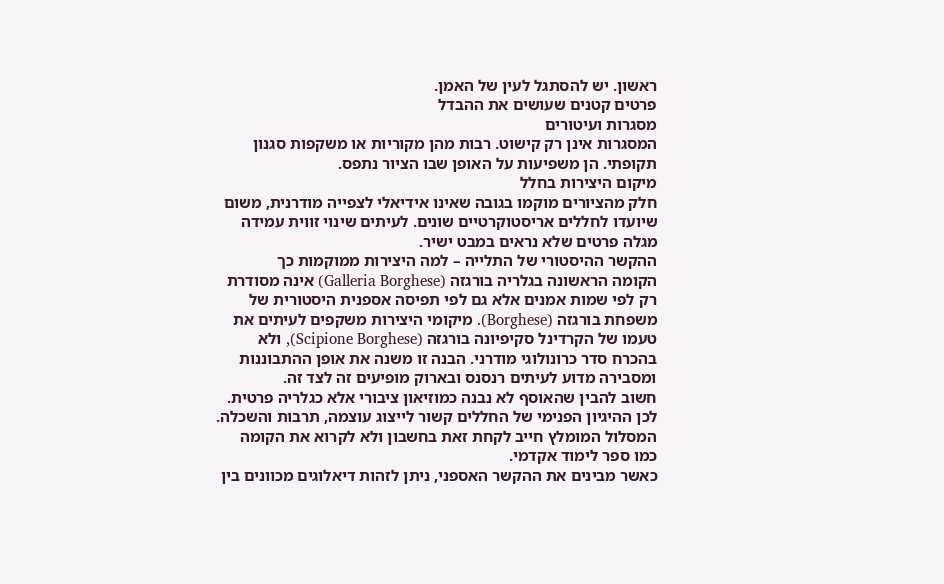ראשון. יש להסתגל לעין של האמן.
פרטים קטנים שעושים את ההבדל
מסגרות ועיטורים
המסגרות אינן רק קישוט. רבות מהן מקוריות או משקפות סגנון תקופתי. הן משפיעות על האופן שבו הציור נתפס.
מיקום היצירות בחלל
חלק מהציורים מוקמו בגובה שאינו אידיאלי לצפייה מודרנית, משום שיועדו לחללים אריסטוקרטיים שונים. לעיתים שינוי זווית עמידה מגלה פרטים שלא נראים במבט ישיר.
ההקשר ההיסטורי של התלייה – למה היצירות ממוקמות כך
הקומה הראשונה בגלריה בורגזה (Galleria Borghese) אינה מסודרת רק לפי שמות אמנים אלא גם לפי תפיסה אספנית היסטורית של משפחת בורגזה (Borghese). מיקומי היצירות משקפים לעיתים את טעמו של הקרדינל סקיפיונה בורגזה (Scipione Borghese), ולא בהכרח סדר כרונולוגי מודרני. הבנה זו משנה את אופן ההתבוננות ומסבירה מדוע לעיתים רנסנס ובארוק מופיעים זה לצד זה.
חשוב להבין שהאוסף לא נבנה כמוזיאון ציבורי אלא כגלריה פרטית. לכן ההיגיון הפנימי של החללים קשור לייצוג עוצמה, תרבות והשכלה. המסלול המומלץ חייב לקחת זאת בחשבון ולא לקרוא את הקומה כמו ספר לימוד אקדמי.
כאשר מבינים את ההקשר האספני, ניתן לזהות דיאלוגים מכוונים בין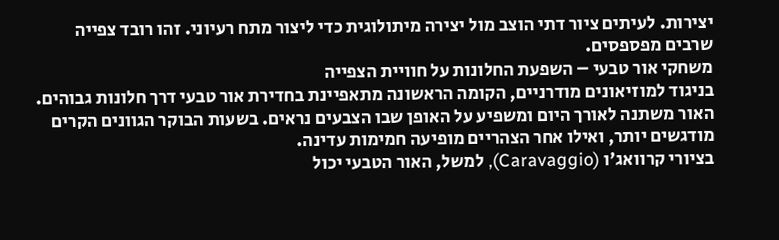יצירות. לעיתים ציור דתי הוצב מול יצירה מיתולוגית כדי ליצור מתח רעיוני. זהו רובד צפייה שרבים מפספסים.
משחקי אור טבעי – השפעת החלונות על חוויית הצפייה
בניגוד למוזיאונים מודרניים, הקומה הראשונה מתאפיינת בחדירת אור טבעי דרך חלונות גבוהים. האור משתנה לאורך היום ומשפיע על האופן שבו הצבעים נראים. בשעות הבוקר הגוונים הקרים מודגשים יותר, ואילו אחר הצהריים מופיעה חמימות עדינה.
בציורי קרוואג'ו (Caravaggio), למשל, האור הטבעי יכול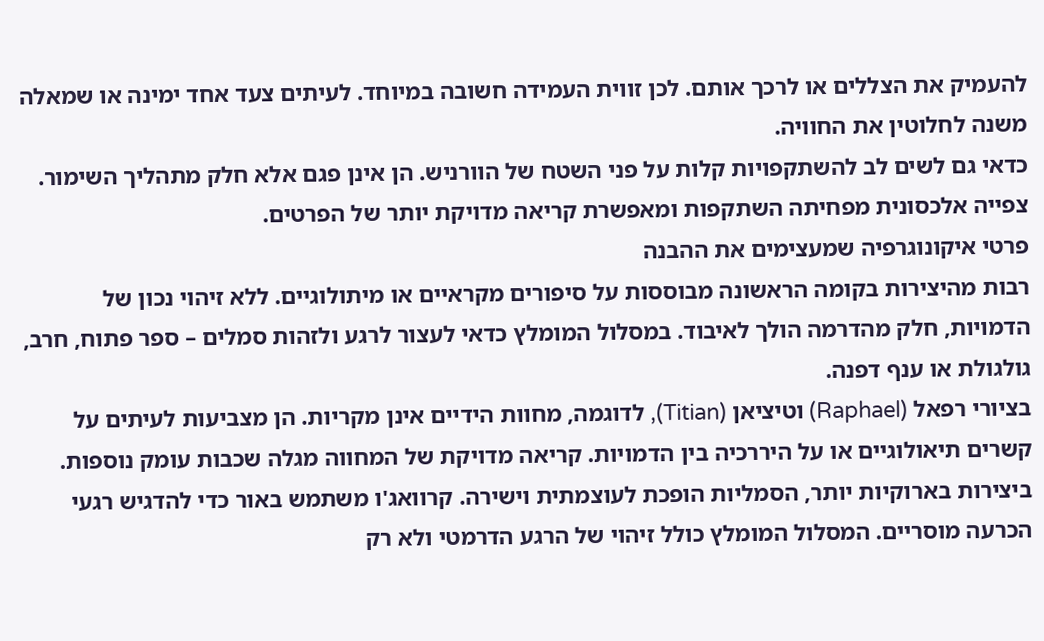להעמיק את הצללים או לרכך אותם. לכן זווית העמידה חשובה במיוחד. לעיתים צעד אחד ימינה או שמאלה משנה לחלוטין את החוויה.
כדאי גם לשים לב להשתקפויות קלות על פני השטח של הוורניש. הן אינן פגם אלא חלק מתהליך השימור. צפייה אלכסונית מפחיתה השתקפות ומאפשרת קריאה מדויקת יותר של הפרטים.
פרטי איקונוגרפיה שמעצימים את ההבנה
רבות מהיצירות בקומה הראשונה מבוססות על סיפורים מקראיים או מיתולוגיים. ללא זיהוי נכון של הדמויות, חלק מהדרמה הולך לאיבוד. במסלול המומלץ כדאי לעצור לרגע ולזהות סמלים – ספר פתוח, חרב, גולגולת או ענף דפנה.
בציורי רפאל (Raphael) וטיציאן (Titian), לדוגמה, מחוות הידיים אינן מקריות. הן מצביעות לעיתים על קשרים תיאולוגיים או על היררכיה בין הדמויות. קריאה מדויקת של המחווה מגלה שכבות עומק נוספות.
ביצירות בארוקיות יותר, הסמליות הופכת לעוצמתית וישירה. קרוואג'ו משתמש באור כדי להדגיש רגעי הכרעה מוסריים. המסלול המומלץ כולל זיהוי של הרגע הדרמטי ולא רק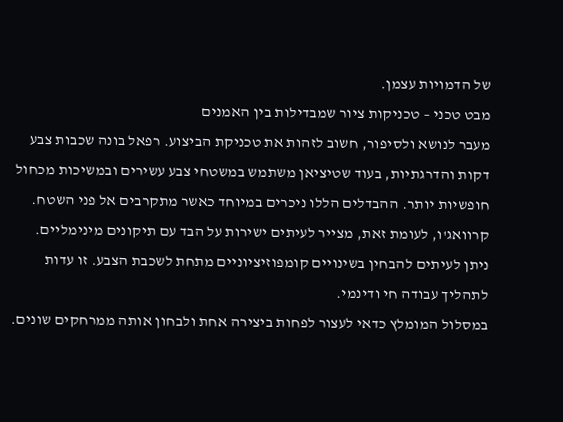של הדמויות עצמן.
מבט טכני – טכניקות ציור שמבדילות בין האמנים
מעבר לנושא ולסיפור, חשוב לזהות את טכניקת הביצוע. רפאל בונה שכבות צבע דקות והדרגתיות, בעוד שטיציאן משתמש במשטחי צבע עשירים ובמשיכות מכחול חופשיות יותר. ההבדלים הללו ניכרים במיוחד כאשר מתקרבים אל פני השטח.
קרוואג'ו, לעומת זאת, מצייר לעיתים ישירות על הבד עם תיקונים מינימליים. ניתן לעיתים להבחין בשינויים קומפוזיציוניים מתחת לשכבת הצבע. זו עדות לתהליך עבודה חי ודינמי.
במסלול המומלץ כדאי לעצור לפחות ביצירה אחת ולבחון אותה ממרחקים שונים.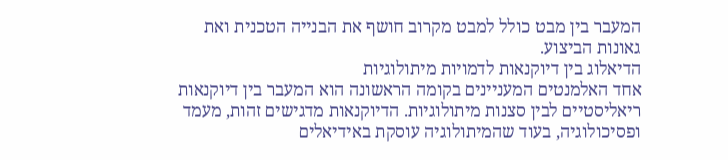המעבר בין מבט כולל למבט מקרוב חושף את הבנייה הטכנית ואת גאונות הביצוע.
הדיאלוג בין דיוקנאות לדמויות מיתולוגיות
אחד האלמנטים המעניינים בקומה הראשונה הוא המעבר בין דיוקנאות ריאליסטיים לבין סצנות מיתולוגיות. הדיוקנאות מדגישים זהות, מעמד ופסיכולוגיה, בעוד שהמיתולוגיה עוסקת באידיאלים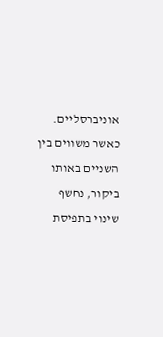אוניברסליים.
כאשר משווים בין השניים באותו ביקור, נחשף שינוי בתפיסת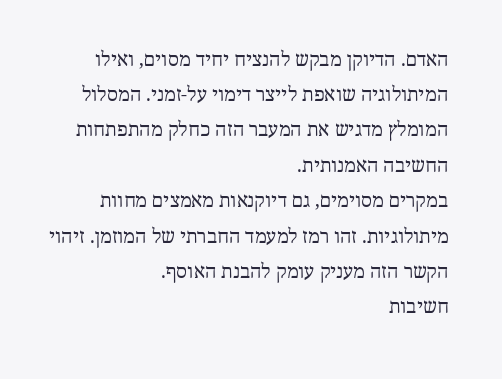האדם. הדיוקן מבקש להנציח יחיד מסוים, ואילו המיתולוגיה שואפת לייצר דימוי על-זמני. המסלול המומלץ מדגיש את המעבר הזה כחלק מהתפתחות החשיבה האמנותית.
במקרים מסוימים, גם דיוקנאות מאמצים מחוות מיתולוגיות. זהו רמז למעמד החברתי של המוזמן. זיהוי הקשר הזה מעניק עומק להבנת האוסף.
חשיבות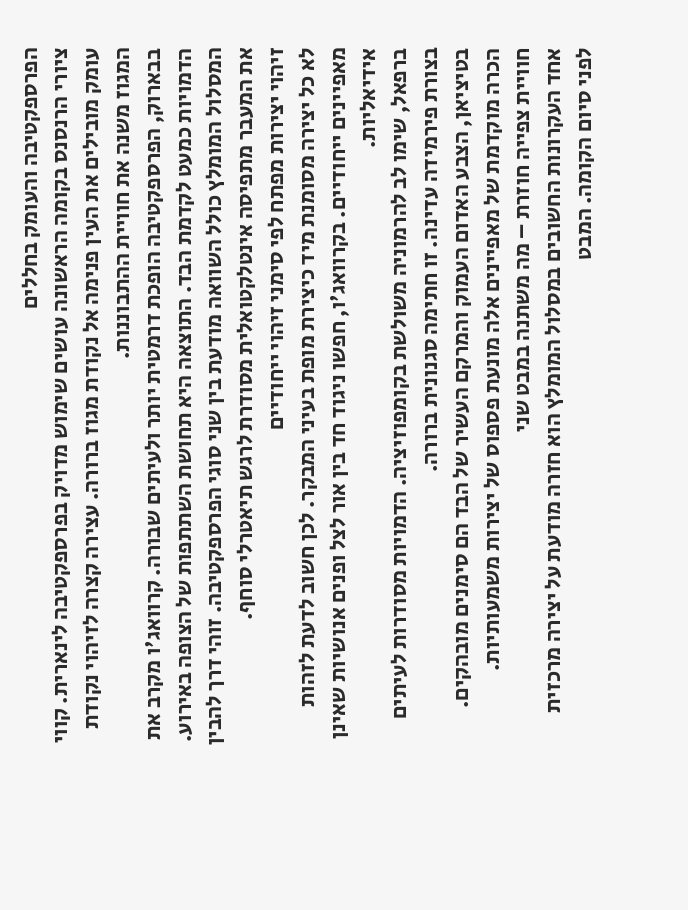הפרספקטיבה והעומק בחללים
ציורי הרנסנס בקומה הראשונה עושים שימוש מדויק בפרספקטיבה לינארית. קווי עומק מובילים את העין פנימה אל נקודת מגוז ברורה. עצירה קצרה לזיהוי נקודת המגוז משנה את חוויית ההתבוננות.
בבארוק, הפרספקטיבה הופכת דרמטית יותר ולעיתים שבורה. קרוואג'ו מקרב את הדמויות כמעט לקדמת הבד. התוצאה היא תחושת השתתפות של הצופה באירוע.
המסלול המומלץ כולל השוואה מודעת בין שני סוגי הפרספקטיבה. זוהי דרך להבין את המעבר מתפיסה אינטלקטואלית מסודרת לרגש תיאטרלי סוחף.
זיהוי יצירות מפתח לפי סימני זיהוי ייחודיים
לא כל יצירה מסומנת מיד כיצירת מופת בעיני המבקר. לכן חשוב לדעת לזהות מאפיינים ייחודיים. בקרוואג'ו, חפשו ניגוד חד בין אור לצל ופנים אנושיות שאינן אידיאליות.
ברפאל, שימו לב להרמוניה משולשת בקומפוזיציה. הדמויות מסודרות לעיתים בצורת פירמידה עדינה. זו חתימה סגנונית ברורה.
בטיציאן, הצבע האדום העמוק והמרקם העשיר של הבד הם סימנים מובהקים. הכרה מוקדמת של מאפיינים אלה מונעת פספוס של יצירות משמעותיות.
חוויית צפייה חוזרת – מה משתנה במבט שני
אחד העקרונות החשובים במסלול המומלץ הוא חזרה מודעת על יצירה מרכזית לפני סיום הקומה. המבט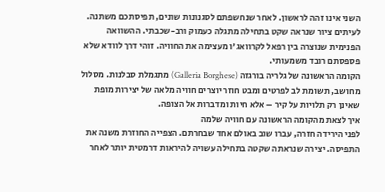השני אינו זהה לראשון. לאחר שנחשפתם לסגנונות שונים, תפיסתכם משתנה.
לעיתים ציור שנראה שקט בתחילה מתגלה כעמוק ורב-שכבתי. ההשוואה הפנימית שנוצרה בין רפאל לקרוואג'ו מעצימה את החוויה. זוהי דרך לוודא שלא פספסתם רובד משמעותי.
הקומה הראשונה של גלריה בורגזה (Galleria Borghese) מתגמלת סבלנות. מסלול מחושב, תשומת לב לפרטים ומבט חוזר יוצרים חוויה מלאה של יצירות מופת שאינן רק תלויות על קיר – אלא חיות ומדברות אל הצופה.
איך לצאת מהקומה הראשונה עם חוויה שלמה
לפני הירידה חזרה, עברו שוב באולם אחד שבחרתם. הצפייה החוזרת משנה את התפיסה. יצירה שנראתה שקטה בתחילה עשויה להיראות דרמטית יותר לאחר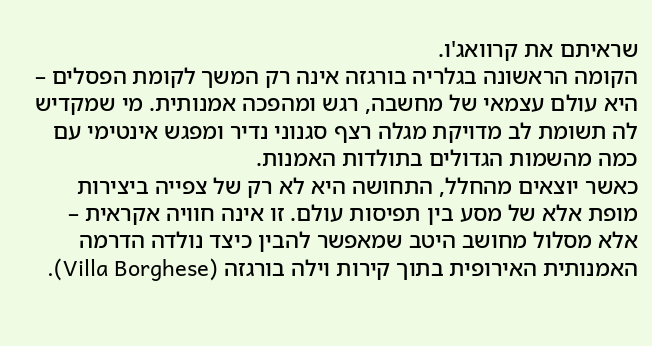שראיתם את קרוואג'ו.
הקומה הראשונה בגלריה בורגזה אינה רק המשך לקומת הפסלים – היא עולם עצמאי של מחשבה, רגש ומהפכה אמנותית. מי שמקדיש לה תשומת לב מדויקת מגלה רצף סגנוני נדיר ומפגש אינטימי עם כמה מהשמות הגדולים בתולדות האמנות.
כאשר יוצאים מהחלל, התחושה היא לא רק של צפייה ביצירות מופת אלא של מסע בין תפיסות עולם. זו אינה חוויה אקראית – אלא מסלול מחושב היטב שמאפשר להבין כיצד נולדה הדרמה האמנותית האירופית בתוך קירות וילה בורגזה (Villa Borghese).